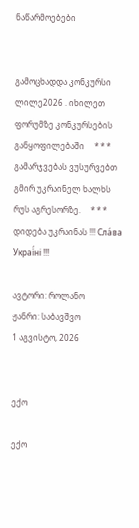ნაწარმოებები


გამოცხადდა კონკურსი ლილე2026 . იხილეთ ფორუმზე კონკურსების განყოფილებაში     * * *     გამარჯვებას ვუსურვებთ გმირ უკრაინელ ხალხს რუს აგრესორზე.     * * *     დიდება უკრაინას !!! Сла́ва Украї́ні !!!

ავტორი: როლანო
ჟანრი: საბავშვო
1 აგვისტო, 2026


ექო

ექო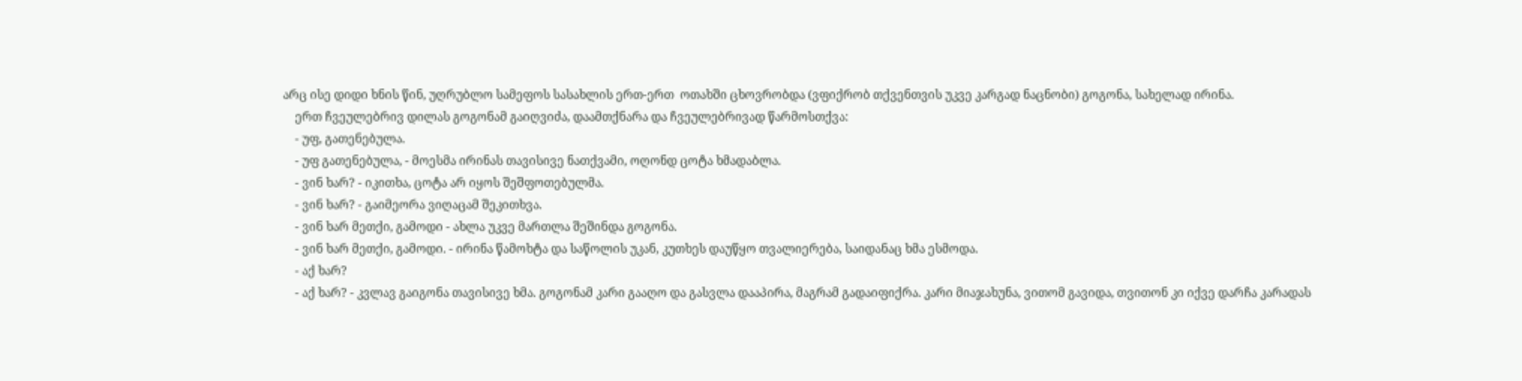არც ისე დიდი ხნის წინ, უღრუბლო სამეფოს სასახლის ერთ-ერთ  ოთახში ცხოვრობდა (ვფიქრობ თქვენთვის უკვე კარგად ნაცნობი) გოგონა, სახელად ირინა.
    ერთ ჩვეულებრივ დილას გოგონამ გაიღვიძა, დაამთქნარა და ჩვეულებრივად წარმოსთქვა:
    - უფ, გათენებულა.
    - უფ გათენებულა, - მოესმა ირინას თავისივე ნათქვამი, ოღონდ ცოტა ხმადაბლა.
    - ვინ ხარ? - იკითხა, ცოტა არ იყოს შეშფოთებულმა.
    - ვინ ხარ? - გაიმეორა ვიღაცამ შეკითხვა.
    - ვინ ხარ მეთქი, გამოდი - ახლა უკვე მართლა შეშინდა გოგონა.
    - ვინ ხარ მეთქი, გამოდი. - ირინა წამოხტა და საწოლის უკან, კუთხეს დაუწყო თვალიერება, საიდანაც ხმა ესმოდა.
    - აქ ხარ?
    - აქ ხარ? - კვლავ გაიგონა თავისივე ხმა. გოგონამ კარი გააღო და გასვლა დააპირა, მაგრამ გადაიფიქრა. კარი მიაჯახუნა, ვითომ გავიდა, თვითონ კი იქვე დარჩა კარადას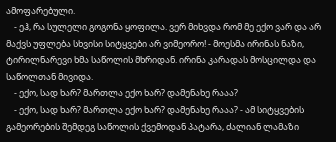ამოფარებული.
    - ეჰ, რა სულელი გოგონა ყოფილა. ვერ მიხვდა რომ მე ექო ვარ და არ მაქვს უფლება სხვისი სიტყვები არ ვიმეორო! - მოესმა ირინას ნაზი, ტირილნარევი ხმა საწოლის მხრიდან. ირინა კარადას მოსცილდა და საწოლთან მივიდა.
    - ექო, სად ხარ? მართლა ექო ხარ? დამენახე რააა?
    - ექო, სად ხარ? მართლა ექო ხარ? დამენახე რააა? - ამ სიტყვების გამეორების შემდეგ საწოლის ქვემოდან პატარა, ძალიან ლამაზი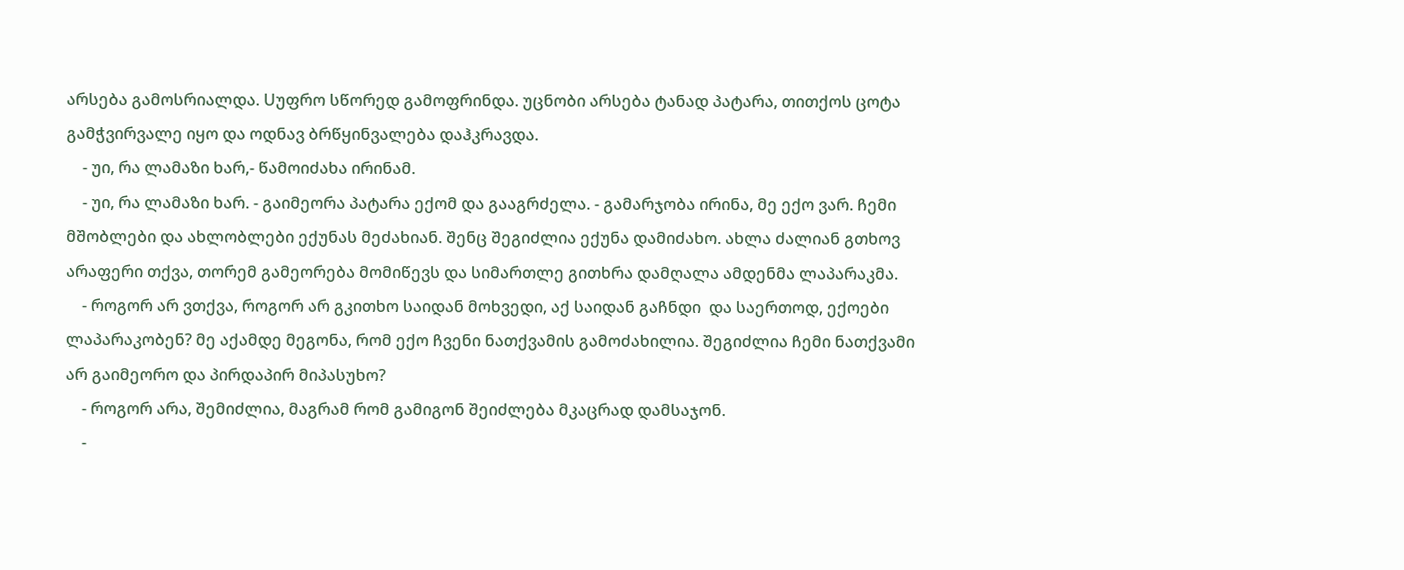არსება გამოსრიალდა. Uუფრო სწორედ გამოფრინდა. უცნობი არსება ტანად პატარა, თითქოს ცოტა გამჭვირვალე იყო და ოდნავ ბრწყინვალება დაჰკრავდა.
    - უი, რა ლამაზი ხარ,- წამოიძახა ირინამ.
    - უი, რა ლამაზი ხარ. - გაიმეორა პატარა ექომ და გააგრძელა. - გამარჯობა ირინა, მე ექო ვარ. ჩემი მშობლები და ახლობლები ექუნას მეძახიან. შენც შეგიძლია ექუნა დამიძახო. ახლა ძალიან გთხოვ არაფერი თქვა, თორემ გამეორება მომიწევს და სიმართლე გითხრა დამღალა ამდენმა ლაპარაკმა.
    - როგორ არ ვთქვა, როგორ არ გკითხო საიდან მოხვედი, აქ საიდან გაჩნდი  და საერთოდ, ექოები ლაპარაკობენ? მე აქამდე მეგონა, რომ ექო ჩვენი ნათქვამის გამოძახილია. შეგიძლია ჩემი ნათქვამი არ გაიმეორო და პირდაპირ მიპასუხო?
    - როგორ არა, შემიძლია, მაგრამ რომ გამიგონ შეიძლება მკაცრად დამსაჯონ.
    -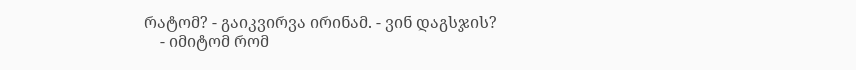რატომ? - გაიკვირვა ირინამ. - ვინ დაგსჯის?
    - იმიტომ რომ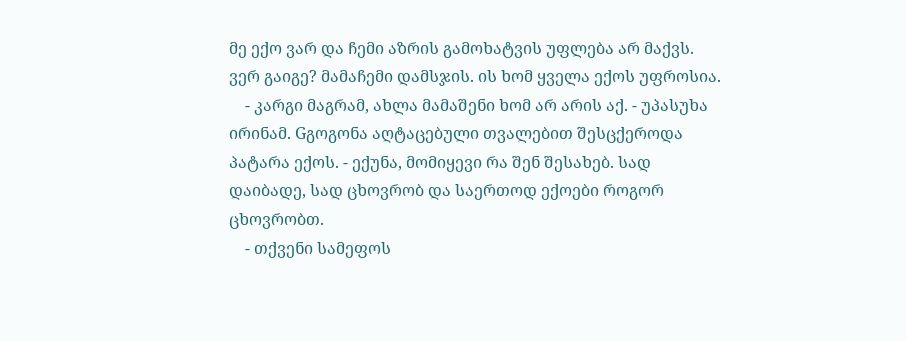მე ექო ვარ და ჩემი აზრის გამოხატვის უფლება არ მაქვს. ვერ გაიგე? მამაჩემი დამსჯის. ის ხომ ყველა ექოს უფროსია.
    - კარგი მაგრამ, ახლა მამაშენი ხომ არ არის აქ. - უპასუხა ირინამ. Gგოგონა აღტაცებული თვალებით შესცქეროდა პატარა ექოს. - ექუნა, მომიყევი რა შენ შესახებ. სად დაიბადე, სად ცხოვრობ და საერთოდ ექოები როგორ ცხოვრობთ.
    - თქვენი სამეფოს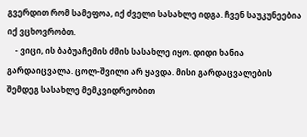გვერდით რომ სამეფოა, იქ ძველი სასახლე იდგა. ჩვენ საუკუნეებია იქ ვცხოვრობთ.
    - ვიცი, ის ბაბუაჩემის ძმის სასახლე იყო. დიდი ხანია გარდაიცვალა. ცოლ-შვილი არ ყავდა. მისი გარდაცვალების შემდეგ სასახლე მემკვიდრეობით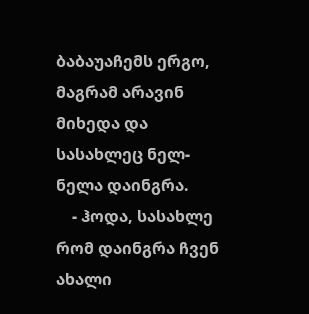ბაბაუაჩემს ერგო, მაგრამ არავინ მიხედა და სასახლეც ნელ-ნელა დაინგრა.
    - ჰოდა, სასახლე რომ დაინგრა ჩვენ ახალი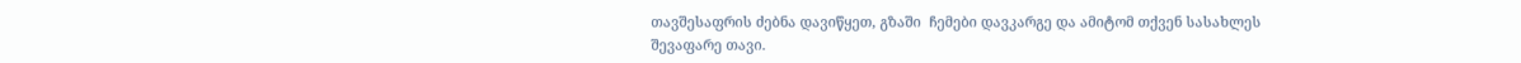თავშესაფრის ძებნა დავიწყეთ, გზაში  ჩემები დავკარგე და ამიტომ თქვენ სასახლეს შევაფარე თავი.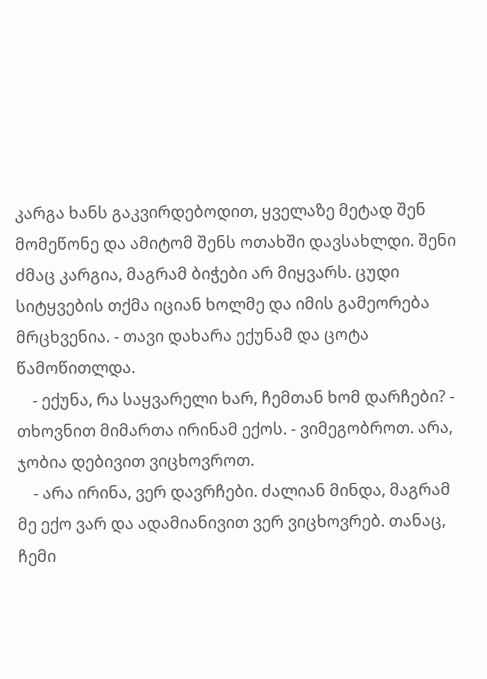კარგა ხანს გაკვირდებოდით, ყველაზე მეტად შენ მომეწონე და ამიტომ შენს ოთახში დავსახლდი. შენი ძმაც კარგია, მაგრამ ბიჭები არ მიყვარს. ცუდი სიტყვების თქმა იციან ხოლმე და იმის გამეორება მრცხვენია. - თავი დახარა ექუნამ და ცოტა წამოწითლდა.
    - ექუნა, რა საყვარელი ხარ, ჩემთან ხომ დარჩები? - თხოვნით მიმართა ირინამ ექოს. - ვიმეგობროთ. არა, ჯობია დებივით ვიცხოვროთ.
    - არა ირინა, ვერ დავრჩები. ძალიან მინდა, მაგრამ მე ექო ვარ და ადამიანივით ვერ ვიცხოვრებ. თანაც, ჩემი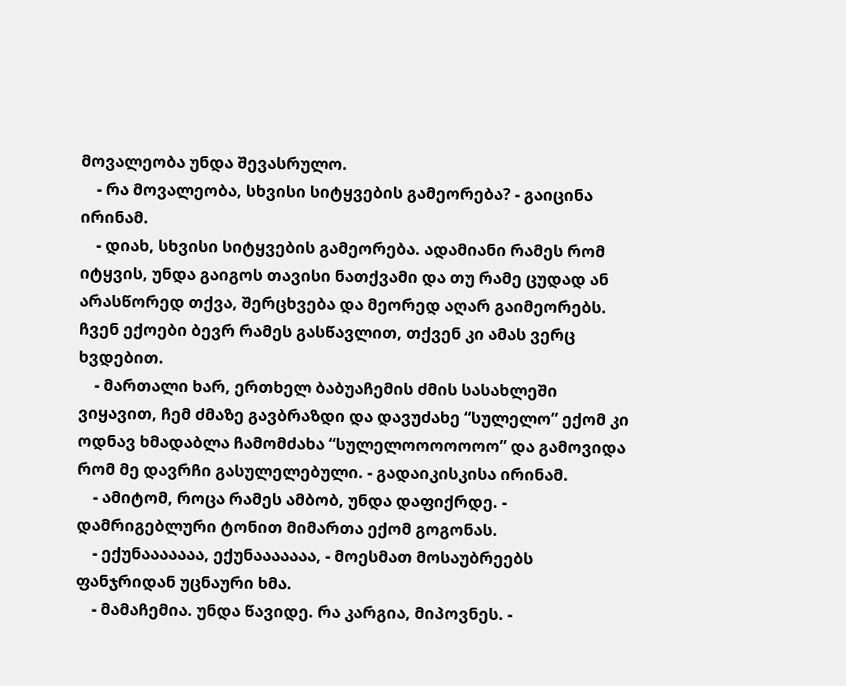მოვალეობა უნდა შევასრულო.
    - რა მოვალეობა, სხვისი სიტყვების გამეორება? - გაიცინა ირინამ.
    - დიახ, სხვისი სიტყვების გამეორება. ადამიანი რამეს რომ იტყვის, უნდა გაიგოს თავისი ნათქვამი და თუ რამე ცუდად ან არასწორედ თქვა, შერცხვება და მეორედ აღარ გაიმეორებს. ჩვენ ექოები ბევრ რამეს გასწავლით, თქვენ კი ამას ვერც ხვდებით.
    - მართალი ხარ, ერთხელ ბაბუაჩემის ძმის სასახლეში ვიყავით, ჩემ ძმაზე გავბრაზდი და დავუძახე “სულელო” ექომ კი ოდნავ ხმადაბლა ჩამომძახა “სულელოოოოოოო” და გამოვიდა რომ მე დავრჩი გასულელებული. - გადაიკისკისა ირინამ.
    - ამიტომ, როცა რამეს ამბობ, უნდა დაფიქრდე. - დამრიგებლური ტონით მიმართა ექომ გოგონას.
    - ექუნააააააა, ექუნააააააა, - მოესმათ მოსაუბრეებს ფანჯრიდან უცნაური ხმა.
    - მამაჩემია. უნდა წავიდე. რა კარგია, მიპოვნეს. -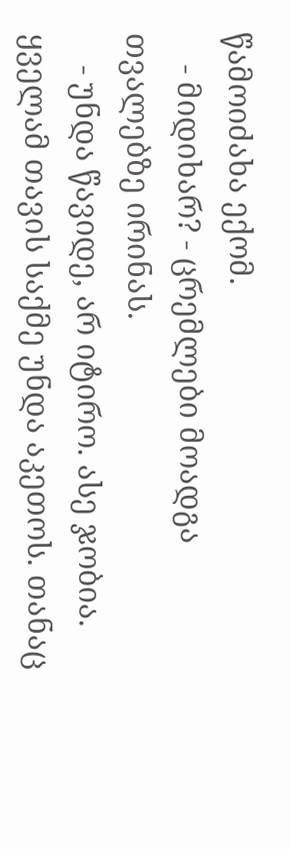წამოიძახა ექომ.
    - მიდიხარ? - ცრემლები მოადგა თვალებზე ირინას.
    - უნდა წავიდე, არ იტირო. ასე ჯობია. ყველამ თავის საქმე უნდა აკეთოს. თანაც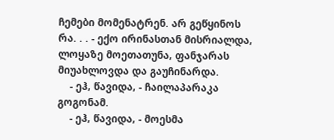ჩემები მომენატრენ. არ გეწყინოს რა. . . - ექო ირინასთან მისრიალდა, ლოყაზე მოეთათუნა, ფანჯარას მიუახლოვდა და გაუჩინარდა.
    - ეჰ, წავიდა, - ჩაილაპარაკა გოგონამ.
    - ეჰ, წავიდა, - მოესმა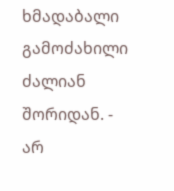ხმადაბალი გამოძახილი ძალიან შორიდან. - არ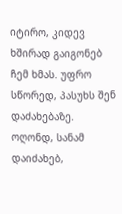იტირო, კიდევ ხშირად გაიგონებ ჩემ ხმას. უფრო სწორედ, პასუხს შენ დაძახებაზე. ოღონდ, სანამ  დაიძახებ,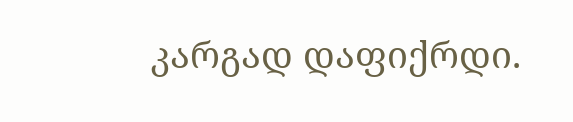კარგად დაფიქრდი.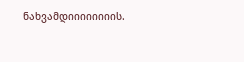ნახვამდიიიიიიიის.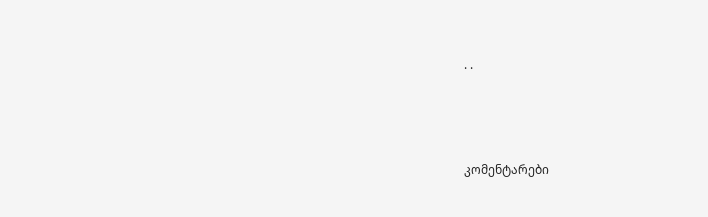. .




კომენტარები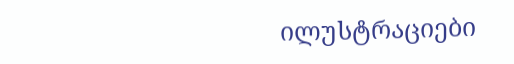ილუსტრაციები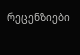რეცენზიები